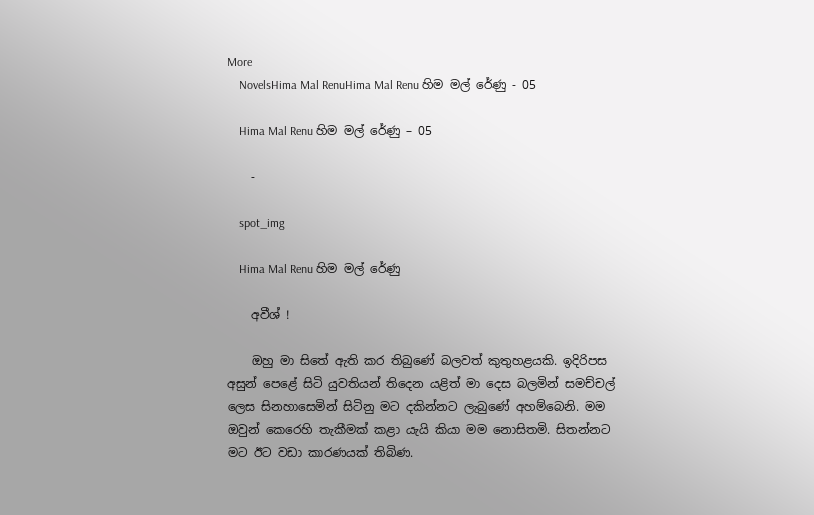More
    NovelsHima Mal RenuHima Mal Renu හිම මල් රේණු - 05

    Hima Mal Renu හිම මල් රේණු – 05

    -

    spot_img

    Hima Mal Renu හිම මල් රේණු

    අවීශ් !

    ඔහු මා සිතේ ඇති කර තිබුණේ බලවත් කුතුහළයකි. ඉදිරිපස අසුන් පෙළේ සිටි යුවතියන් තිදෙන යළිත් මා දෙස බලමින් සමච්චල් ලෙස සිනහාසෙමින් සිටිනු මට දකින්නට ලැබුණේ අහම්බෙනි. මම ඔවුන් කෙරෙහි තැකීමක් කළා යැයි කියා මම නොසිතමි. සිතන්නට මට ඊට වඩා කාරණයක් තිබිණ.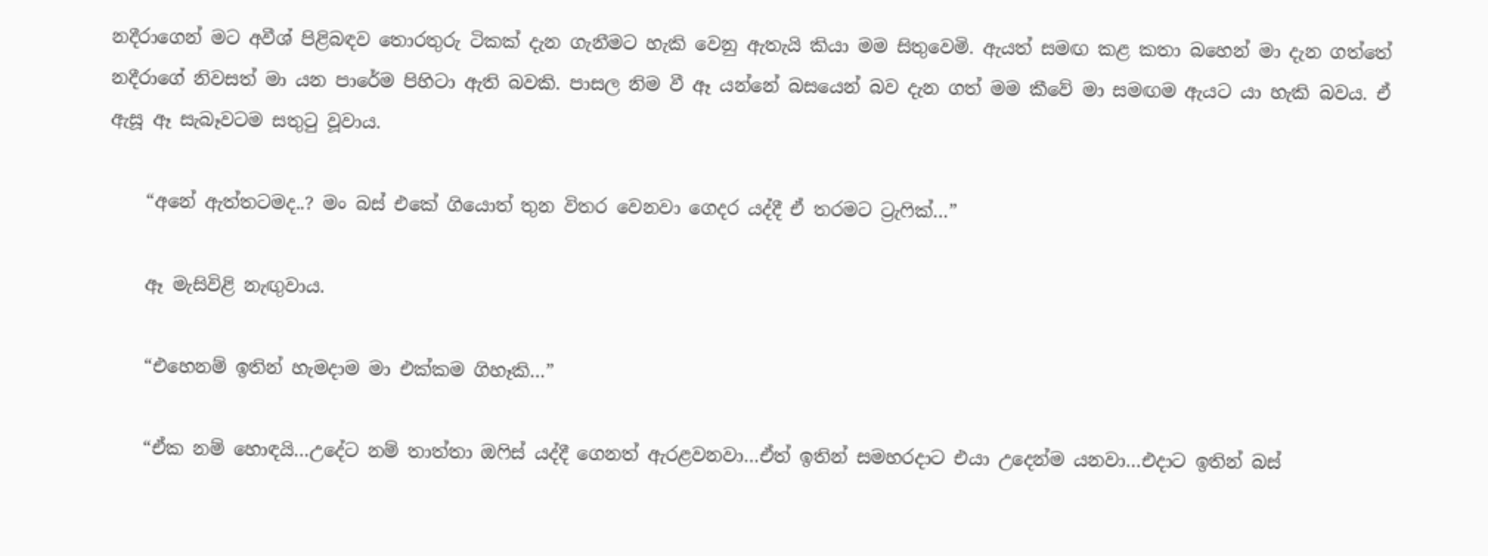නදීරාගෙන් මට අවීශ් පිළිබඳව තොරතුරු ටිකක් දැන ගැනීමට හැකි වෙනු ඇතැයි කියා මම සිතුවෙමි. ඇයත් සමඟ කළ කතා බහෙන් මා දැන ගත්තේ නදීරාගේ නිවසත් මා යන පාරේම පිහිටා ඇති බවකි. පාසල නිම වී ඈ යන්නේ බසයෙන් බව දැන ගත් මම කීවේ මා සමඟම ඇයට යා හැකි බවය. ඒ ඇසූ ඈ සැබෑවටම සතුටු වූවාය.

    “අනේ ඇත්තටමද..? මං බස් එකේ ගියොත් තුන විතර වෙනවා ගෙදර යද්දී ඒ තරමට ට්‍රැෆික්…”

    ඈ මැසිවිළි නැඟුවාය.

    “එහෙනම් ඉතින් හැමදාම මා එක්කම ගිහෑකි…”

    “ඒක නම් හොඳයි…උදේට නම් තාත්තා ඔෆිස් යද්දී ගෙනත් ඇරළවනවා…ඒත් ඉතින් සමහරදාට එයා උදෙන්ම යනවා…එදාට ඉතින් බස්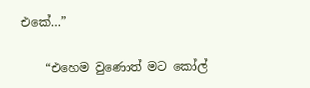එකේ…”

    “එහෙම වුණොත් මට කෝල්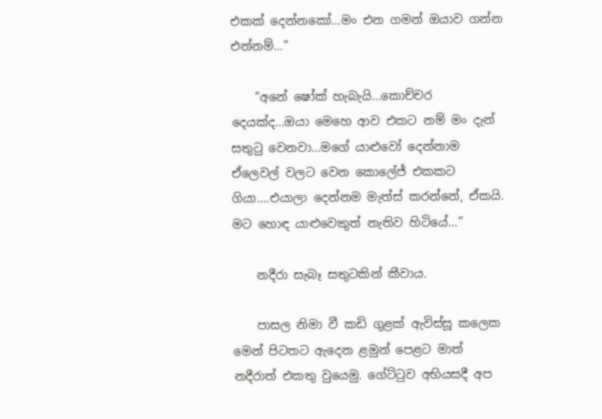එකක් දෙන්නකෝ…මං එන ගමන් ඔයාව ගන්න එන්නම්…”

    “අනේ ෂෝක් හැබැයි…කොච්චර දෙයක්ද…ඔයා මෙහෙ ආව එකට නම් මං දැන් සතුටු වෙනවා…මගේ යාළුවෝ දෙන්නාම ඒලෙවල් වලට වෙන කොලේජ් එකකට ගියා….එයාලා දෙන්නම මැත්ස් කරන්නේ, ඒකයි. මට හොඳ යාළුවෙකුත් නැතිව හිටියේ…”

    නදීරා සැබෑ සතුටකින් කීවාය.

    පාසල නිමා වී කඩි ගුළක් ඇවිස්සූ කලෙක මෙන් පිටතට ඇදෙන ළමුන් පෙළට මාත් නදීරාත් එකතු වුයෙමු. ගේට්ටුව අභියසදී අප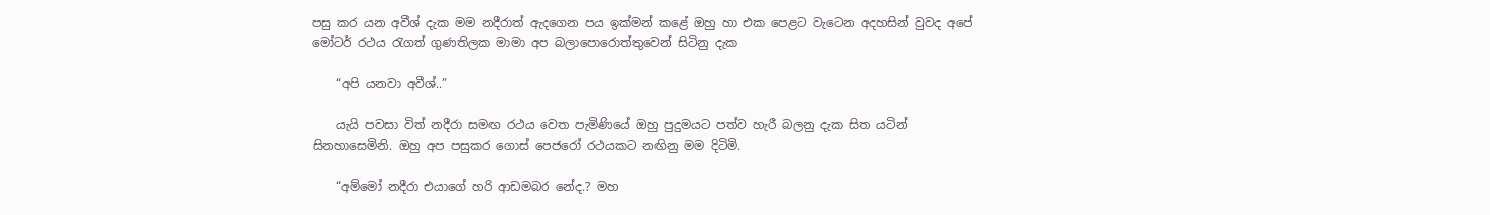පසු කර යන අවීශ් දැක මම නදීරාත් ඇදගෙන පය ඉක්මන් කළේ ඔහු හා එක පෙළට වැටෙන අදහසින් වුවද අපේ මෝටර් රථය රැගත් ගුණතිලක මාමා අප බලාපොරොත්තුවෙන් සිටිනු දැක

    “අපි යනවා අවීශ්..”

    යැයි පවසා විත් නදීරා සමඟ රථය වෙත පැමිණියේ ඔහු පුදුමයට පත්ව හැරී බලනු දැක සිත යටින් සිනහාසෙමිනි. ඔහු අප පසුකර ගොස් පෙජරෝ රථයකට නඟිනු මම දිටිමි.

    “අම්මෝ නදීරා එයාගේ හරි ආඩමබර නේද.? මහ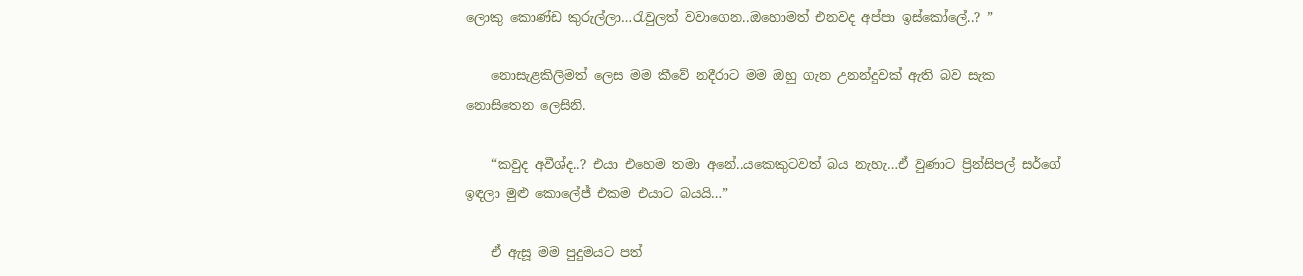ලොකු කොණ්ඩ කුරුල්ලා…රැවුලත් වවාගෙන..ඔහොමත් එනවද අප්පා ඉස්කෝලේ..? ”

    නොසැළකිලිමත් ලෙස මම කීවේ නදීරාට මම ඔහු ගැන උනන්දුවක් ඇති බව සැක නොසිතෙන ලෙසිනි.

    “කවුද අවීශ්ද..? එයා එහෙම තමා අනේ..යකෙකුටවත් බය නැහැ…ඒ වුණාට ප්‍රින්සිපල් සර්ගේ ඉඳලා මුළු කොලේජ් එකම එයාට බයයි…”

    ඒ ඇසූ මම පුදුමයට පත්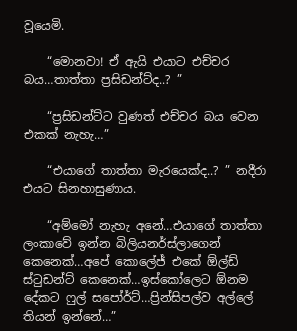වූයෙමි.

    “මොනවා! ඒ ඇයි එයාට එච්චර බය…තාත්තා ප්‍රසිඩන්ට්ද..? ”

    “ප්‍රසිඩන්ට්ට වුණත් එච්චර බය වෙන එකක් නැහැ…”

    “එයාගේ තාත්තා මැරයෙක්ද..? ” නදීරා එයට සිනහාසුණාය.

    “අම්මෝ නැහැ අනේ…එයාගේ තාත්තා ලංකාවේ ඉන්න බිලියනර්ස්ලාගෙන් කෙනෙක්…අපේ කොලේජ් එකේ ඕල්ඩ් ස්ටුඩන්ට් කෙනෙක්…ඉස්කෝලෙට ඕනම දේකට ෆුල් සපෝර්ට්…ප්‍රින්සිපල්ව අල්ලේ තියන් ඉන්නේ…”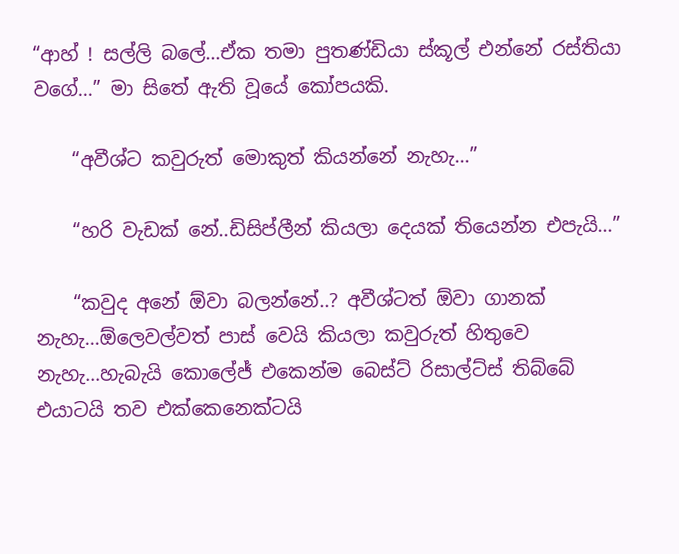“ආහ් ! සල්ලි බලේ…ඒක තමා පුතණ්ඩියා ස්කූල් එන්නේ රස්තියා වගේ…” මා සිතේ ඇති වූයේ කෝපයකි.

    “අවීශ්ට කවුරුත් මොකුත් කියන්නේ නැහැ…”

    “හරි වැඩක් නේ..ඩිසිප්ලීන් කියලා දෙයක් තියෙන්න එපැයි…”

    “කවුද අනේ ඕවා බලන්නේ..? අවීශ්ටත් ඕවා ගානක් නැහැ…ඕලෙවල්වත් පාස් වෙයි කියලා කවුරුත් හිතුවෙ නැහැ…හැබැයි කොලේජ් එකෙන්ම බෙස්ට් රිසාල්ට්ස් තිබ්බේ එයාටයි තව එක්කෙනෙක්ටයි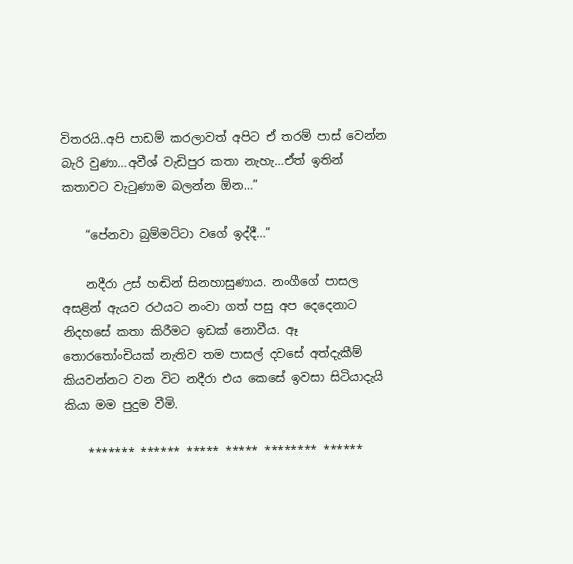විතරයි..අපි පාඩම් කරලාවත් අපිට ඒ තරම් පාස් වෙන්න බැරි වුණා…අවීශ් වැඩිපුර කතා නැහැ…ඒත් ඉතින් කතාවට වැටුණාම බලන්න ඕන…”

    “පේනවා බුම්මට්ටා වගේ ඉද්දී…”

    නදීරා උස් හඬින් සිනහාසුණාය. නංගීගේ පාසල අසළින් ඇයව රථයට නංවා ගත් පසු අප දෙදෙනාට නිදහසේ කතා කිරීමට ඉඩක් නොවීය. ඈ තොරතෝංචියක් නැතිව තම පාසල් දවසේ අත්දැකීම් කියවන්නට වන විට නදීරා එය කෙසේ ඉවසා සිටියාදැයි කියා මම පුදුම වීමි.

    ******* ****** ***** ***** ******** ******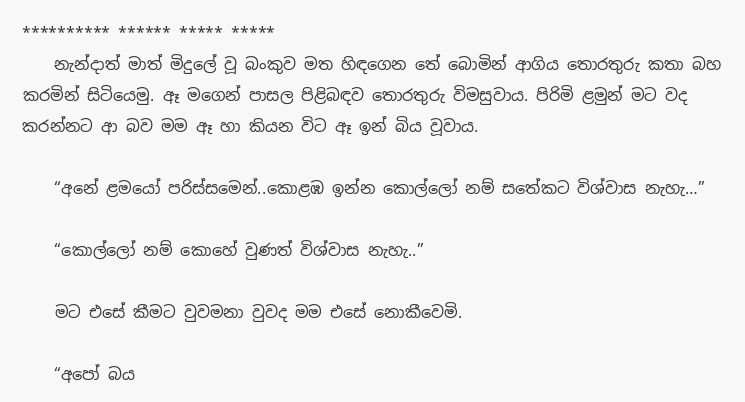********** ****** ***** *****
    නැන්දාත් මාත් මිදුලේ වූ බංකුව මත හිඳගෙන තේ බොමින් ආගිය තොරතුරු කතා බහ කරමින් සිටියෙමු. ඈ මගෙන් පාසල පිළිබඳව තොරතුරු විමසුවාය. පිරිමි ළමුන් මට වද කරන්නට ආ බව මම ඈ හා කියන විට ඈ ඉන් බිය වූවාය.

    “අනේ ළමයෝ පරිස්සමෙන්..කොළඹ ඉන්න කොල්ලෝ නම් සතේකට විශ්වාස නැහැ…”

    “කොල්ලෝ නම් කොහේ වුණත් විශ්වාස නැහැ..”

    මට එසේ කීමට වුවමනා වුවද මම එසේ නොකීවෙමි.

    “අපෝ බය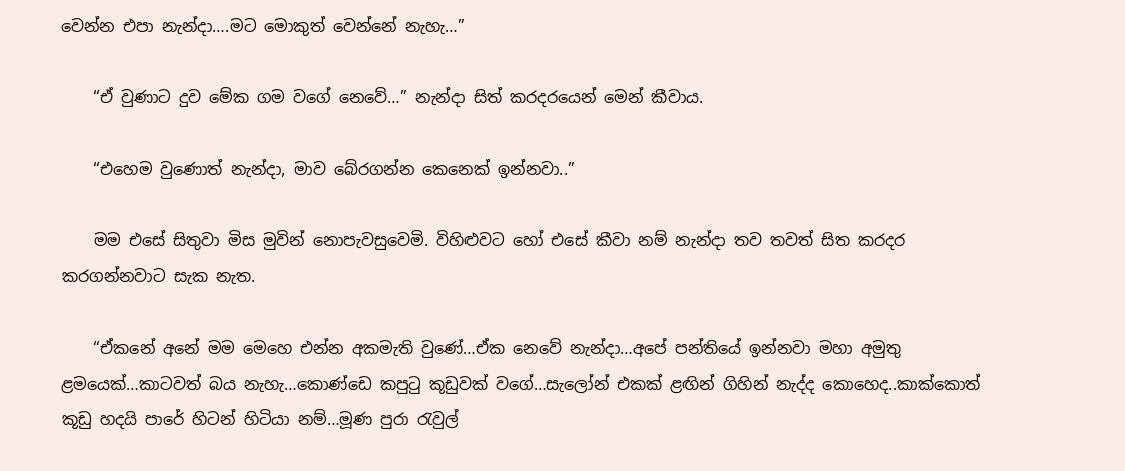වෙන්න එපා නැන්දා….මට මොකුත් වෙන්නේ නැහැ…”

    “ඒ වුණාට දුව මේක ගම වගේ නෙවේ…” නැන්දා සිත් කරදරයෙන් මෙන් කීවාය.

    “එහෙම වුණොත් නැන්දා, මාව බේරගන්න කෙනෙක් ඉන්නවා..”

    මම එසේ සිතුවා මිස මුවින් නොපැවසුවෙමි. විහිළුවට හෝ එසේ කීවා නම් නැන්දා තව තවත් සිත කරදර කරගන්නවාට සැක නැත.

    “ඒකනේ අනේ මම මෙහෙ එන්න අකමැති වුණේ…ඒක නෙවේ නැන්දා…අපේ පන්තියේ ඉන්නවා මහා අමුතු ළමයෙක්…කාටවත් බය නැහැ…කොණ්ඩෙ කපුටු කූඩුවක් වගේ…සැලෝන් එකක් ළඟින් ගිහින් නැද්ද කොහෙද..කාක්කොත් කූඩු හදයි පාරේ හිටන් හිටියා නම්…මූණ පුරා රැවුල්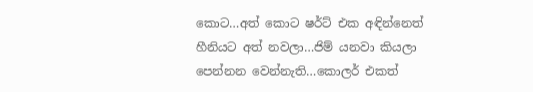කොට…අත් කොට ෂර්ට් එක අඳින්නෙත් හීනියට අත් නවලා…ජිම් යනවා කියලා පෙන්නන වෙන්නැති…කොලර් එකත්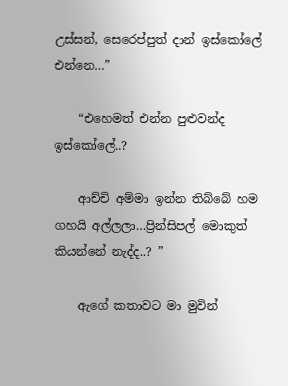උස්සන්, සෙරෙප්පුත් දාන් ඉස්කෝලේ එන්නෙ…”

    “එහෙමත් එන්න පුළුවන්ද ඉස්කෝලේ..?

    ආච්චි අම්මා ඉන්න තිබ්බේ හම ගහයි අල්ලලා…ප්‍රින්සිපල් මොකුත් කියන්නේ නැද්ද..? ”

    ඇගේ කතාවට මා මුවින්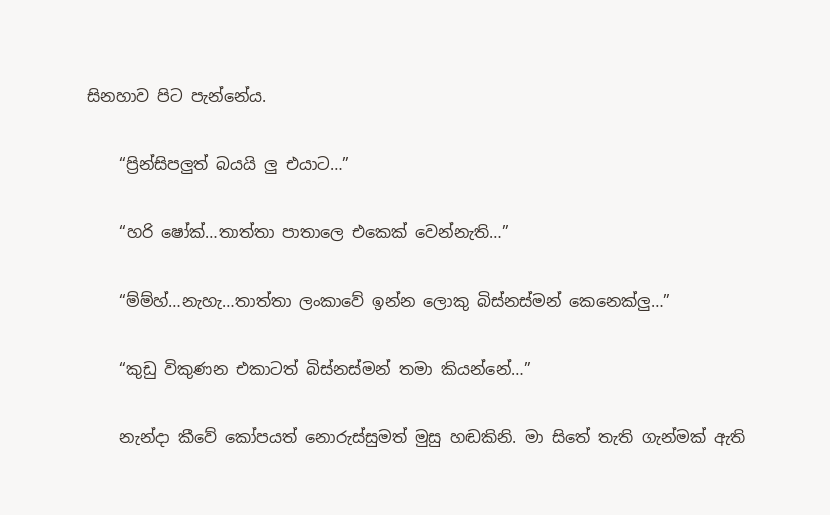සිනහාව පිට පැන්නේය.

    “ප්‍රින්සිපලුත් බයයි ලු එයාට…”

    “හරි ෂෝක්…තාත්තා පාතාලෙ එකෙක් වෙන්නැති…”

    “ම්ම්හ්…නැහැ…තාත්තා ලංකාවේ ඉන්න ලොකු බිස්නස්මන් කෙනෙක්ලු…”

    “කුඩු විකුණන එකාටත් බිස්නස්මන් තමා කියන්නේ…”

    නැන්දා කීවේ කෝපයත් නොරුස්සුමත් මුසු හඬකිනි. මා සිතේ තැති ගැන්මක් ඇති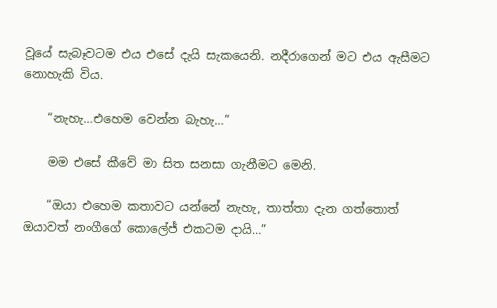වූයේ සැබෑවටම එය එසේ දැයි සැකයෙනි. නදීරාගෙන් මට එය ඇසීමට නොහැකි විය.

    “නැහැ…එහෙම වෙන්න බැහැ…”

    මම එසේ කීවේ මා සිත සනසා ගැනීමට මෙනි.

    “ඔයා එහෙම කතාවට යන්නේ නැහැ, තාත්තා දැන ගත්තොත් ඔයාවත් නංගීගේ කොලේජ් එකටම දායි…”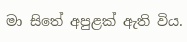මා සිතේ අපුළක් ඇති විය.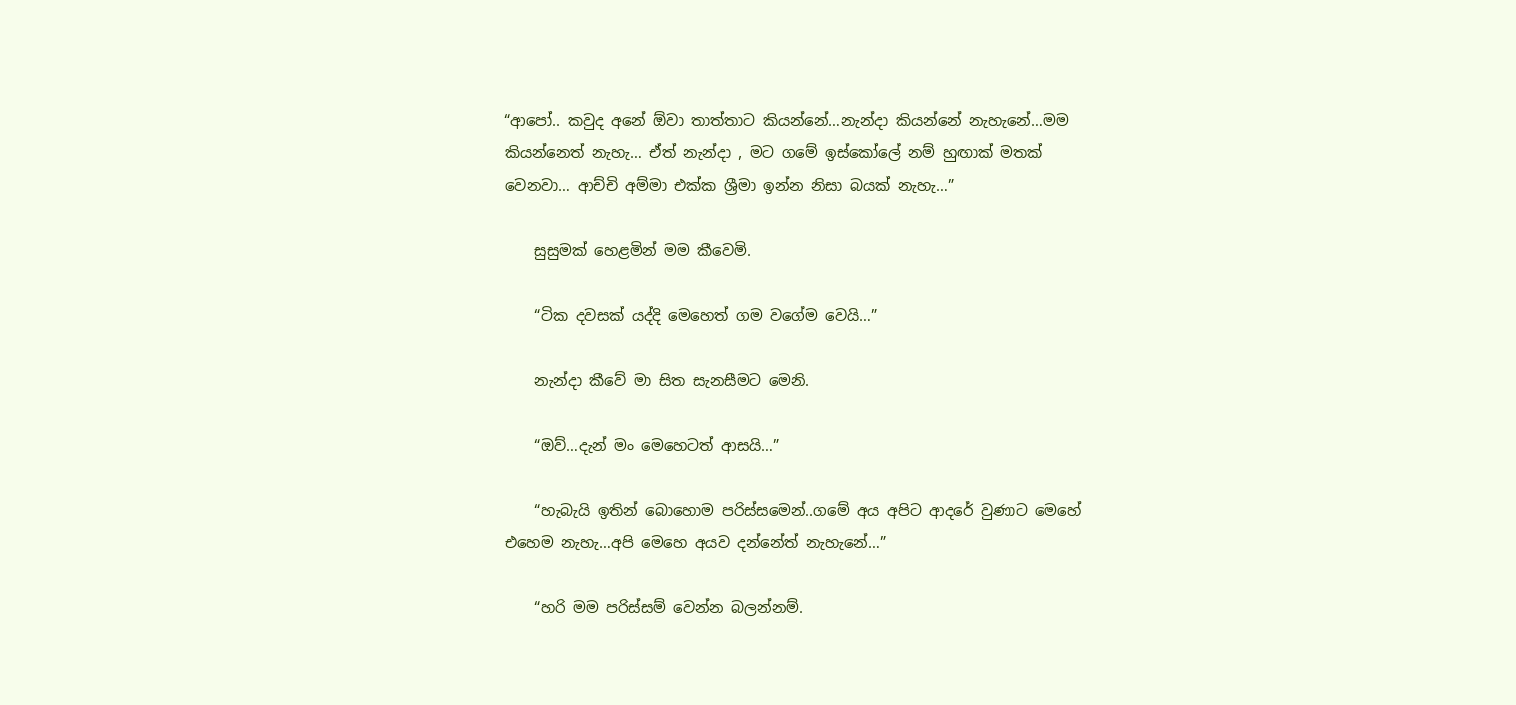“ආපෝ.. කවුද අනේ ඕවා තාත්තාට කියන්නේ…නැන්දා කියන්නේ නැහැනේ…මම කියන්නෙත් නැහැ… ඒත් නැන්දා , මට ගමේ ඉස්කෝලේ නම් හුඟාක් මතක් වෙනවා… ආච්චි අම්මා එක්ක ශ්‍රීමා ඉන්න නිසා බයක් නැහැ…”

    සුසුමක් හෙළමින් මම කීවෙමි.

    “ටික දවසක් යද්දි මෙහෙත් ගම වගේම වෙයි…”

    නැන්දා කීවේ මා සිත සැනසීමට මෙනි.

    “ඔව්…දැන් මං මෙහෙටත් ආසයි…”

    “හැබැයි ඉතින් බොහොම පරිස්සමෙන්..ගමේ අය අපිට ආදරේ වුණාට මෙහේ එහෙම නැහැ…අපි මෙහෙ අයව දන්නේත් නැහැනේ…”

    “හරි මම පරිස්සම් වෙන්න බලන්නම්.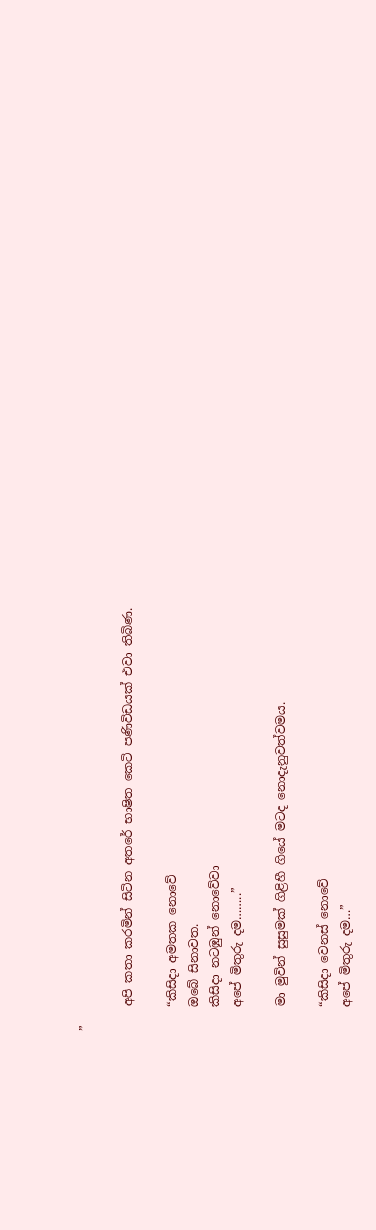”

    අපි කතා කරමින් සිටින අතරේ භාෂිත කෙටි පණිවිඩයක් එවා තිබිණ.

    “කිසිදා අමතක නොවේ
    ඔබේ සිනාවත.
    කිසිදා නටඹුන් නොවේවා
    අපේ මිතුරු දම……..”

    මා මුවින් සුසුමක් ගිළිහී ගියේ මටද නොදැනුවත්වමය.

    “කිසිදා වෙනස් නොවේ
    අපේ මිතුරු දම…”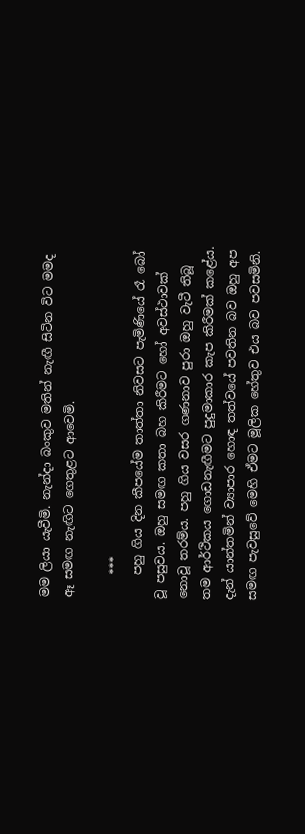මම ලියා යැවීමි. නැන්දා බංකුව මතින් නැඟී සිටින විට මමද ඈ සමඟ නැඟිට ගෙතුළට ආවෙමි.

    ***
    පහු ගිය දින කීපයේම තාත්තා නිවසට පැමිණියේ රෑ බෝ වූ පසුවය. ඔහු සමඟ කතා බහ කිරීමට හෝ අවස්ථාවක් නොවූ තරම්ය. පහු ගිය වසර ගණනාව පුරා ඔහු වැටී තිබූ තම ආර්ථිකය ගොඩනැඟීමට පුදුමාකාර කැප කිරීමක් කළේය. දැන් යාන්තමින් ව්‍යාපාර හොඳ තත්වයේ පවතින බව ඔහු අප සමඟ පැවසුවේ මෙහි ඒමට මූලික හේතුව එය බව පවසමිනි.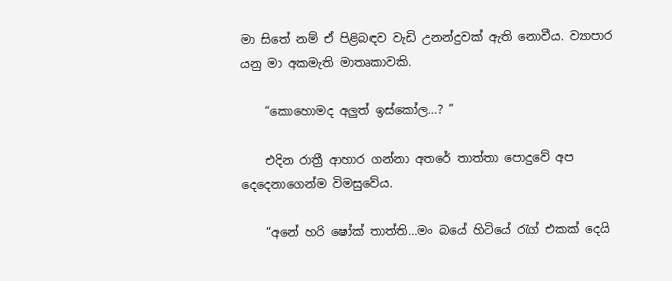මා සිතේ නම් ඒ පිළිබඳව වැඩි උනන්දුවක් ඇති නොවීය. ව්‍යාපාර යනු මා අකමැති මාතෘකාවකි.

    “කොහොමද අලුත් ඉස්කෝල…? ”

    එදින රාත්‍රී ආහාර ගන්නා අතරේ තාත්තා පොදුවේ අප දෙදෙනාගෙන්ම විමසුවේය.

    “අනේ හරි ෂෝක් තාත්ති…මං බයේ හිටියේ රැග් එකක් දෙයි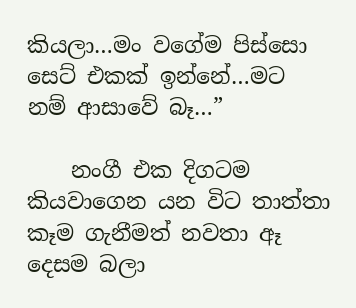කියලා…මං වගේම පිස්සො සෙට් එකක් ඉන්නේ…මට නම් ආසාවේ බෑ…”

    නංගී එක දිගටම කියවාගෙන යන විට තාත්තා කෑම ගැනීමත් නවතා ඈ දෙසම බලා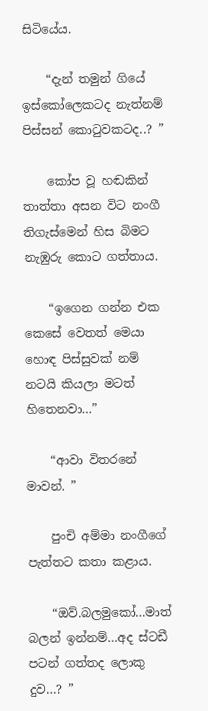සිටියේය.

    “දැන් තමුන් ගියේ ඉස්කෝලෙකටද නැත්නම් පිස්සන් කොටුවකටද..? ”

    කෝප වූ හඬකින් තාත්තා අසන විට නංගී තිගැස්මෙන් හිස බිමට නැඹුරු කොට ගත්තාය.

    “ඉගෙන ගන්න එක කෙසේ වෙතත් මෙයා හොඳ පිස්සුවක් නම් නටයි කියලා මටත් හිතෙනවා…”

    “ආවා විතරනේ මාවන්. ”

    පුංචි අම්මා නංගීගේ පැත්තට කතා කළාය.

    “ඔව්.බලමුකෝ…මාත් බලන් ඉන්නම්…අද ස්ටඩී පටන් ගත්තද ලොකු දුව…? ”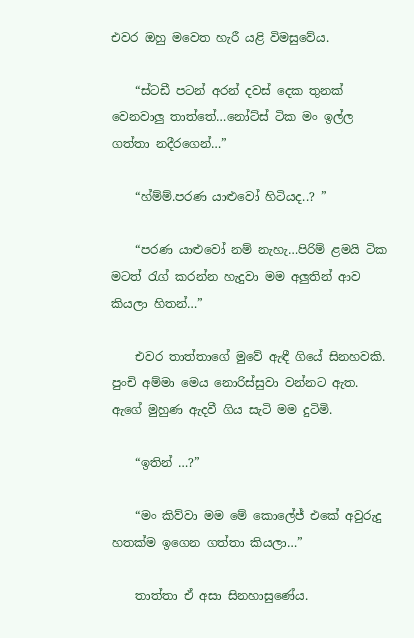එවර ඔහු මවෙත හැරී යළි විමසුවේය.

    “ස්ටඩී පටන් අරන් දවස් දෙක තුනක් වෙනවාලු තාත්තේ…නෝට්ස් ටික මං ඉල්ල ගත්තා නදීරගෙන්…”

    “හ්ම්ම්.පරණ යාළුවෝ හිටියද..? ”

    “පරණ යාළුවෝ නම් නැහැ…පිරිම් ළමයි ටික මටත් රැග් කරන්න හැදුවා මම අලුතින් ආව කියලා හිතන්…”

    එවර තාත්තාගේ මුවේ ඇඳී ගියේ සිනහවකි. පුංචි අම්මා මෙය නොරිස්සුවා වන්නට ඇත. ඇගේ මුහුණ ඇදවී ගිය සැටි මම දුටිමි.

    “ඉතින් …?”

    “මං කිව්වා මම මේ කොලේජ් එකේ අවුරුදු හතක්ම ඉගෙන ගත්තා කියලා…”

    තාත්තා ඒ අසා සිනහාසුණේය.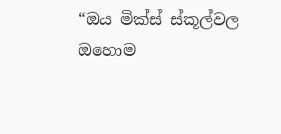“ඔය මික්ස් ස්කූල්වල ඔහොම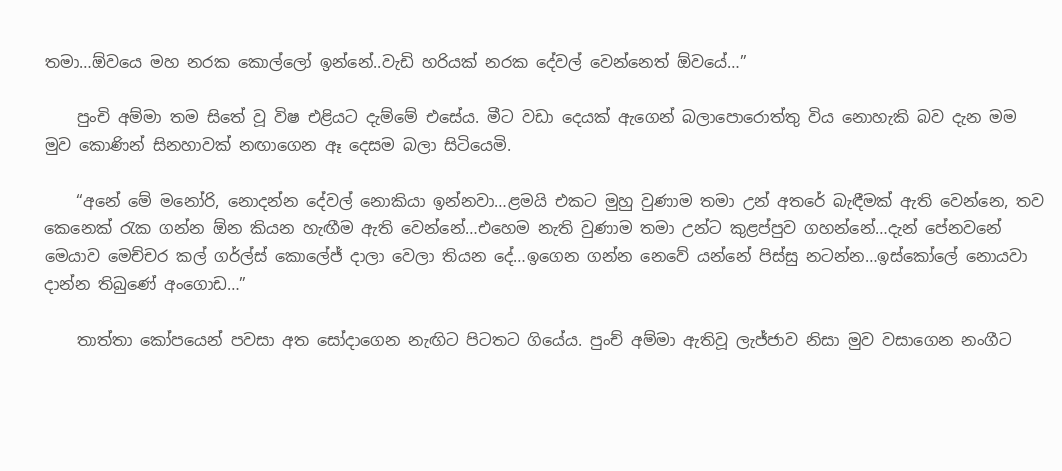තමා…ඕවයෙ මහ නරක කොල්ලෝ ඉන්නේ..වැඩි හරියක් නරක දේවල් වෙන්නෙත් ඕවයේ…”

    පුංචි අම්මා තම සිතේ වූ විෂ එළියට දැම්මේ එසේය. මීට වඩා දෙයක් ඇගෙන් බලාපොරොත්තු විය නොහැකි බව දැන මම මුව කොණින් සිනහාවක් නඟාගෙන ඈ දෙසම බලා සිටියෙමි.

    “අනේ මේ මනෝරි, නොදන්න දේවල් නොකියා ඉන්නවා…ළමයි එකට මුහු වුණාම තමා උන් අතරේ බැඳීමක් ඇති වෙන්නෙ, තව කෙනෙක් රැක ගන්න ඕන කියන හැඟීම ඇති වෙන්නේ…එහෙම නැති වුණාම තමා උන්ට කුළප්පුව ගහන්නේ…දැන් පේනවනේ මෙයාව මෙච්චර කල් ගර්ල්ස් කොලේජ් දාලා වෙලා තියන දේ…ඉගෙන ගන්න නෙවේ යන්නේ පිස්සු නටන්න…ඉස්කෝලේ නොයවා දාන්න තිබුණේ අංගොඩ…”

    තාත්තා කෝපයෙන් පවසා අත සෝදාගෙන නැඟිට පිටතට ගියේය. පුංච් අම්මා ඇතිවූ ලැජ්ජාව නිසා මුව වසාගෙන නංගීට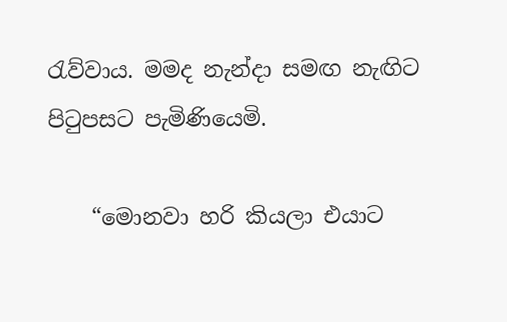රැව්වාය. මමද නැන්දා සමඟ නැඟිට පිටුපසට පැමිණියෙමි.

    “මොනවා හරි කියලා එයාට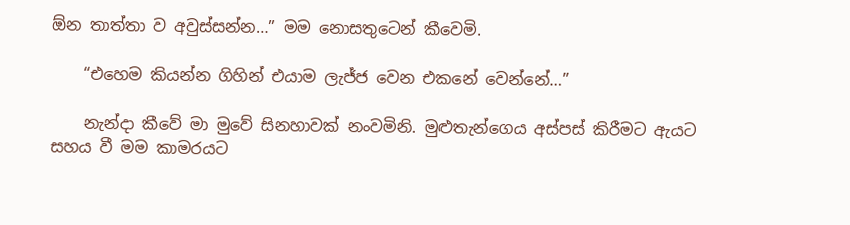ඕන තාත්තා ව අවුස්සන්න…” මම නොසතුටෙන් කීවෙමි.

    “එහෙම කියන්න ගිහින් එයාම ලැජ්ජ වෙන එකනේ වෙන්නේ…”

    නැන්දා කීවේ මා මුවේ සිනහාවක් නංවමිනි. මුළුතැන්ගෙය අස්පස් කිරීමට ඇයට සහය වී මම කාමරයට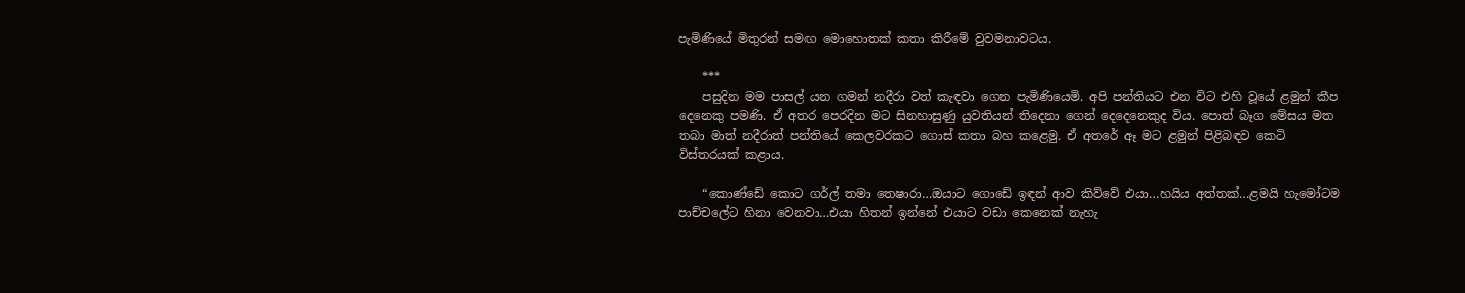පැමිණියේ මිතුරන් සමඟ මොහොතක් කතා කිරීමේ වුවමනාවටය.

    ***
    පසුදින මම පාසල් යන ගමන් නදීරා වත් කැඳවා ගෙන පැමිණියෙමි. අපි පන්තියට එන විට එහි වූයේ ළමුන් කීප දෙනෙකු පමණි. ඒ අතර පෙරදින මට සිනහාසුණු යුවතියන් තිදෙනා ගෙන් දෙදෙනෙකුද විය. පොත් බෑග මේසය මත තබා මාත් නදීරාත් පන්තියේ කෙලවරකට ගොස් කතා බහ කළෙමු. ඒ අතරේ ඈ මට ළමුන් පිළිබඳව කෙටි විස්තරයක් කළාය.

    “කොණ්ඩේ කොට ගර්ල් තමා තෙෂාරා…ඔයාට ගොඩේ ඉඳන් ආව කිව්වේ එයා…හයිය අත්තක්…ළමයි හැමෝටම පාච්චලේට හිනා වෙනවා…එයා හිතන් ඉන්නේ එයාට වඩා කෙනෙක් නැහැ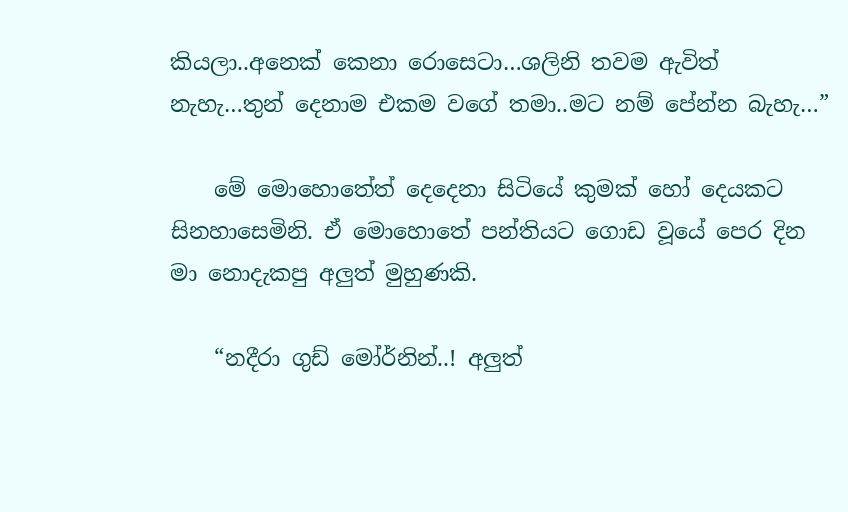කියලා..අනෙක් කෙනා රොසෙටා…ශලිනි තවම ඇවිත් නැහැ…තුන් දෙනාම එකම වගේ තමා..මට නම් පේන්න බැහැ…”

    මේ මොහොතේත් දෙදෙනා සිටියේ කුමක් හෝ දෙයකට සිනහාසෙමිනි. ඒ මොහොතේ පන්තියට ගොඩ වූයේ පෙර දින මා නොදැකපු අලුත් මුහුණකි.

    “නදීරා ගුඩ් මෝර්නින්..! අලුත්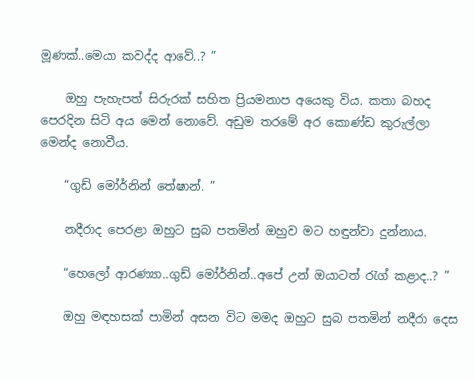මූණක්..මෙයා කවද්ද ආවේ..? ”

    ඔහු පැහැපත් සිරුරක් සහිත ප්‍රියමනාප අයෙකු විය. කතා බහද පෙරදින සිටි අය මෙන් නොවේ. අඩුම තරමේ අර කොණ්ඩ කුරුල්ලා මෙන්ද නොවීය.

    “ගුඩ් මෝර්නින් තේෂාන්. ”

    නදීරාද පෙරළා ඔහුට සුබ පතමින් ඔහුව මට හඳුන්වා දුන්නාය.

    “හෙලෝ ආරණ්‍යා..ගුඩ් මෝර්නින්..අපේ උන් ඔයාටත් රැග් කළාද..? ”

    ඔහු මඳහසක් පාමින් අසන විට මමද ඔහුට සුබ පතමින් නදීරා දෙස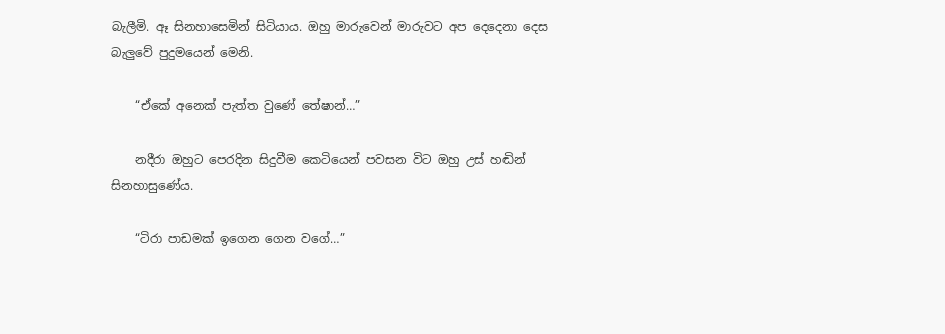බැලීමි. ඈ සිනහාසෙමින් සිටියාය. ඔහු මාරුවෙන් මාරුවට අප දෙදෙනා දෙස බැලුවේ පුදුමයෙන් මෙනි.

    “ඒකේ අනෙක් පැත්ත වුණේ තේෂාන්…”

    නදීරා ඔහුට පෙරදින සිදුවීම කෙටියෙන් පවසන විට ඔහු උස් හඬින් සිනහාසුණේය.

    “ටිරා පාඩමක් ඉගෙන ගෙන වගේ…”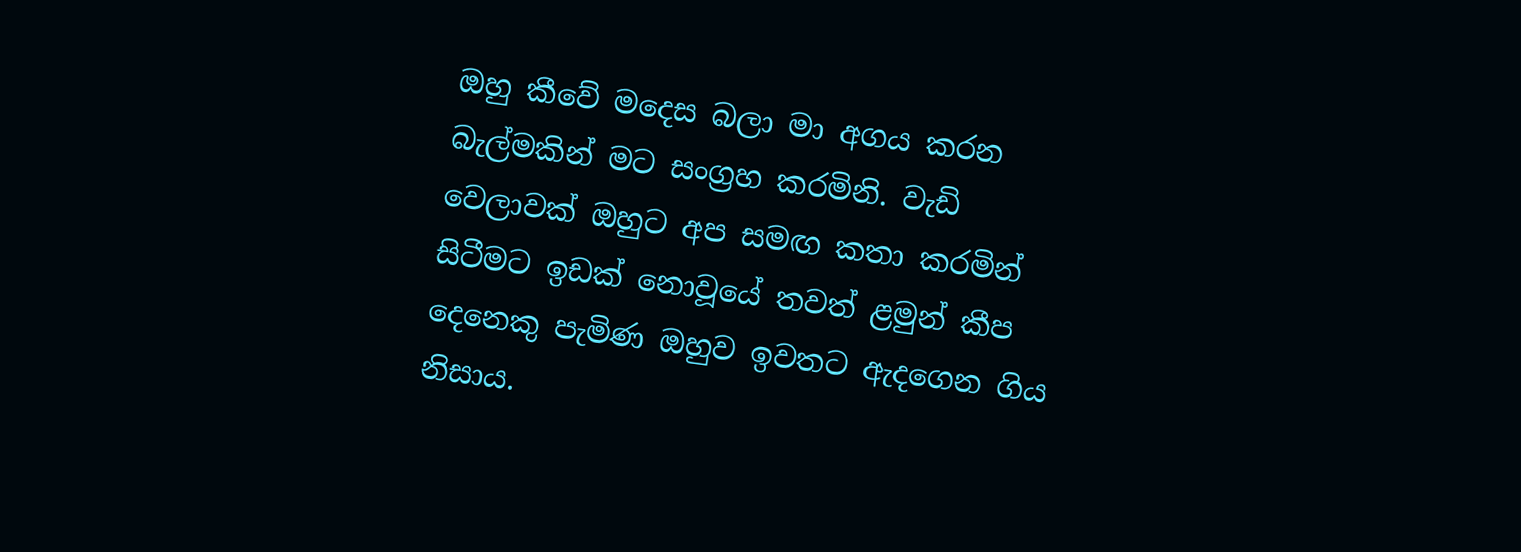ඔහු කීවේ මදෙස බලා මා අගය කරන බැල්මකින් මට සංග්‍රහ කරමිනි. වැඩි වෙලාවක් ඔහුට අප සමඟ කතා කරමින් සිටීමට ඉඩක් නොවූයේ තවත් ළමුන් කීප දෙනෙකු පැමිණ ඔහුව ඉවතට ඇදගෙන ගිය නිසාය.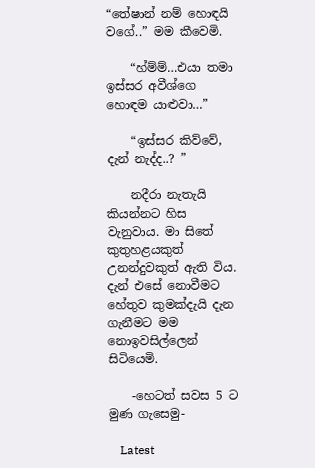“තේෂාන් නම් හොඳයි වගේ..” මම කීවෙමි.

    “හ්ම්ම්…එයා තමා ඉස්සර අවීශ්ගෙ හොඳම යාළුවා…”

    “ඉස්සර කිව්වේ, දැන් නැද්ද..? ”

    නදීරා නැතැයි කියන්නට හිස වැනුවාය. මා සිතේ කුතුහළයකුත් උනන්දුවකුත් ඇති විය. දැන් එසේ නොවීමට හේතුව කුමක්දැයි දැන ගැනීමට මම නොඉවසිල්ලෙන් සිටියෙමි.

    -හෙටත් සවස 5 ට මුණ ගැසෙමු-

    Latest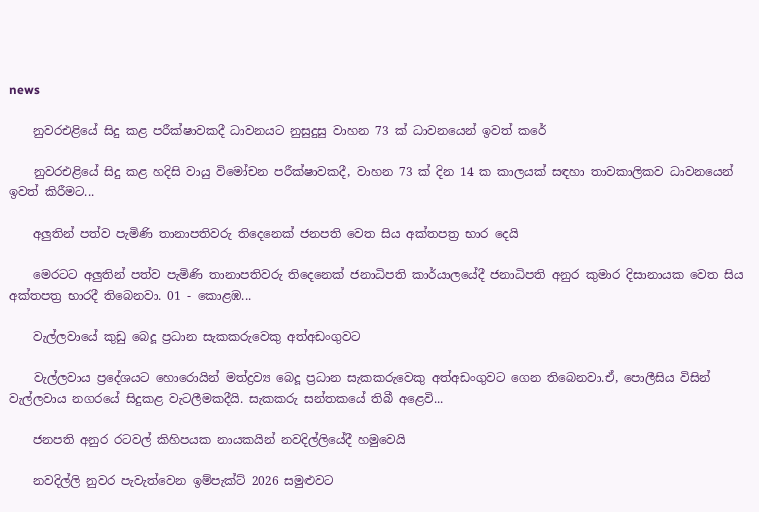news

    නුවරඑළියේ සිදු කළ පරීක්ෂාවකදී ධාවනයට නුසුදුසු වාහන 73 ක් ධාවනයෙන් ඉවත් කරේ

    නුවරඑළියේ සිදු කළ හදිසි වායු විමෝචන පරීක්ෂාවකදී, වාහන 73 ක් දින 14 ක කාලයක් සඳහා තාවකාලිකව ධාවනයෙන් ඉවත් කිරීමට...

    අලුතින් පත්ව පැමිණි තානාපතිවරු තිදෙනෙක් ජනපති වෙත සිය අක්තපත්‍ර භාර දෙයි

    මෙරටට අලුතින් පත්ව පැමිණි තානාපතිවරු තිදෙනෙක් ජනාධිපති කාර්යාලයේදී ජනාධිපති අනුර කුමාර දිසානායක වෙත සිය අක්තපත්‍ර භාරදී තිබෙනවා. 01 - කොළඹ...

    වැල්ලවායේ කුඩු බෙදූ ප්‍රධාන සැකකරුවෙකු අත්අඩංගුවට

    වැල්ලවාය ප්‍රදේශයට හොරොයින් මත්ද්‍රව්‍ය බෙදූ ප්‍රධාන සැකකරුවෙකු අත්අඩංගුවට ගෙන තිබෙනවා.ඒ, පොලීසිය විසින් වැල්ලවාය නගරයේ සිදුකළ වැටලීමකදීයි. සැකකරු සන්තකයේ තිබී අළෙවි...

    ජනපති අනුර රටවල් කිහිපයක නායකයින් නවදිල්ලියේදී හමුවෙයි

    නවදිල්ලි නුවර පැවැත්වෙන ඉම්පැක්ට් 2026 සමුළුවට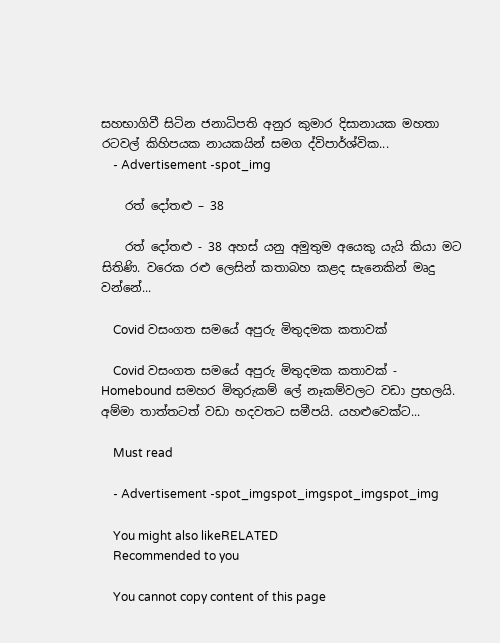සහභාගිවී සිටින ජනාධිපති අනුර කුමාර දිසානායක මහතා රටවල් කිහිපයක නායකයින් සමග ද්විපාර්ශ්වික...
    - Advertisement -spot_img

    රත් දෝතළු – 38

    රත් දෝතළු - 38 අහස් යනු අමුතුම අයෙකු යැයි කියා මට සිතිණි. වරෙක රළු ලෙසින් කතාබහ කළද සැනෙකින් මෘදු වන්නේ...

    Covid වසංගත සමයේ අපුරු මිතුදමක කතාවක්

    Covid වසංගත සමයේ අපුරු මිතුදමක කතාවක් - Homebound සමහර මිතුරුකම් ලේ නෑකම්වලට වඩා ප්‍රභලයි. අම්මා තාත්තටත් වඩා හදවතට සමීපයි. යහළුවෙක්ට...

    Must read

    - Advertisement -spot_imgspot_imgspot_imgspot_img

    You might also likeRELATED
    Recommended to you

    You cannot copy content of this page